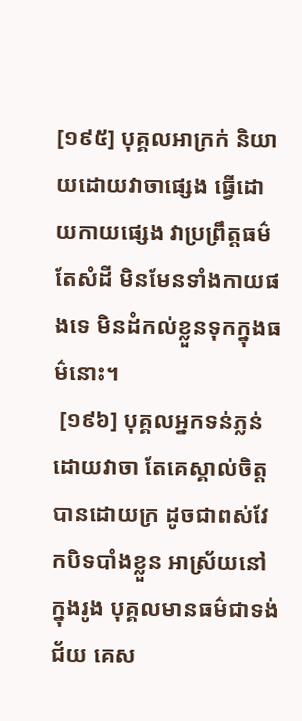[១៩៥] បុគ្គលអាក្រក់ និយាយដោយវាចាផ្សេង ធ្វើដោយកាយផ្សេង វាប្រព្រឹត្តធម៌តែសំដី មិនមែនទាំងកាយផងទេ មិនដំកល់ខ្លួនទុកក្នុងធម៌នោះ។
 [១៩៦] បុគ្គលអ្នកទន់ភ្លន់ដោយវាចា តែគេស្គាល់ចិត្តបានដោយក្រ ដូចជាពស់វែកបិទបាំងខ្លួន អាស្រ័យនៅក្នុងរូង បុគ្គលមានធម៌ជាទង់ជ័យ គេស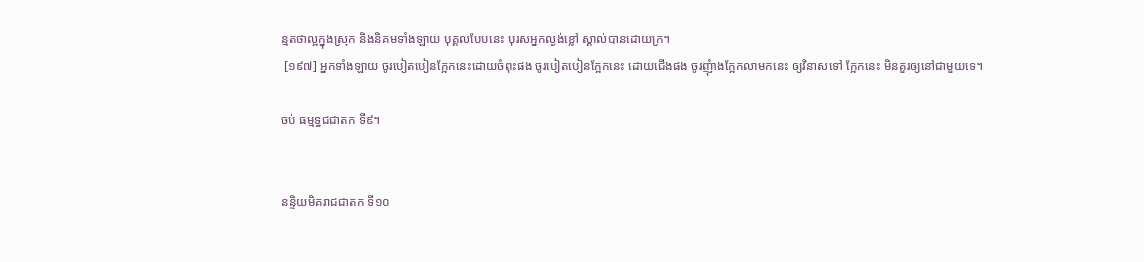ន្មតថាល្អក្នុងស្រុក និងនិគមទាំងឡាយ បុគ្គលបែបនេះ បុរសអ្នកល្ងង់ខ្លៅ ស្គាល់បានដោយក្រ។
 [១៩៧] អ្នកទាំងឡាយ ចូរបៀតបៀនក្អែកនេះដោយចំពុះផង ចូរបៀតបៀនក្អែកនេះ ដោយជើងផង ចូរញុំាងក្អែកលាមកនេះ ឲ្យវិនាសទៅ ក្អែកនេះ មិនគួរឲ្យនៅជាមួយទេ។

ចប់ ធម្មទ្ធជជាតក ទី៩។


នន្ទិយមិគរាជជាតក ទី១០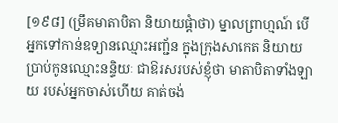[១៩៨] (ម្រឹគមាតាបិតា និយាយផ្តំាថា) ម្នាលព្រាហ្មណ៍ បើអ្នកទៅកាន់ឧទ្យានឈ្មោះអញ្ជ័ន ក្នុងក្រុងសាកេត និយាយប្រាប់កូនឈ្មោះនន្ទិយៈ ជាឱរសរបស់ខ្ញុំថា មាតាបិតាទាំងឡាយ របស់អ្នកចាស់ហើយ គាត់ចង់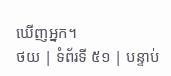ឃើញអ្នក។
ថយ | ទំព័រទី ៥១ | បន្ទាប់